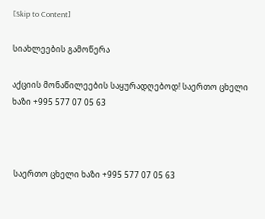[Skip to Content]

სიახლეების გამოწერა

აქციის მონაწილეების საყურადღებოდ! საერთო ცხელი ხაზი +995 577 07 05 63



 საერთო ცხელი ხაზი +995 577 07 05 63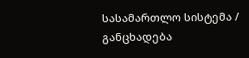სასამართლო სისტემა / განცხადება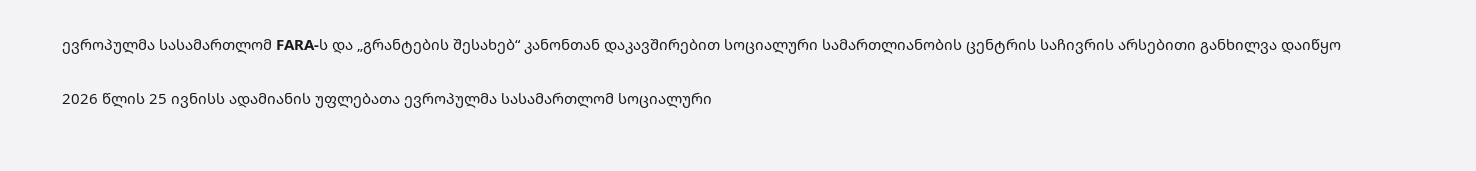ევროპულმა სასამართლომ FARA-ს და „გრანტების შესახებ“ კანონთან დაკავშირებით სოციალური სამართლიანობის ცენტრის საჩივრის არსებითი განხილვა დაიწყო

2026 წლის 25 ივნისს ადამიანის უფლებათა ევროპულმა სასამართლომ სოციალური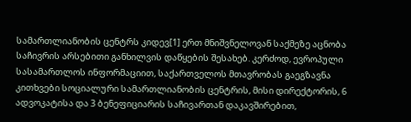სამართლიანობის ცენტრს კიდევ[1] ერთ მნიშვნელოვან საქმეზე აცნობა საჩივრის არსებითი განხილვის დაწყების შესახებ. კერძოდ, ევროპული სასამართლოს ინფორმაციით, საქართველოს მთავრობას გაეგზავნა კითხვები სოციალური სამართლიანობის ცენტრის, მისი დირექტორის, 6 ადვოკატისა და 3 ბენეფიციარის საჩივართან დაკავშირებით,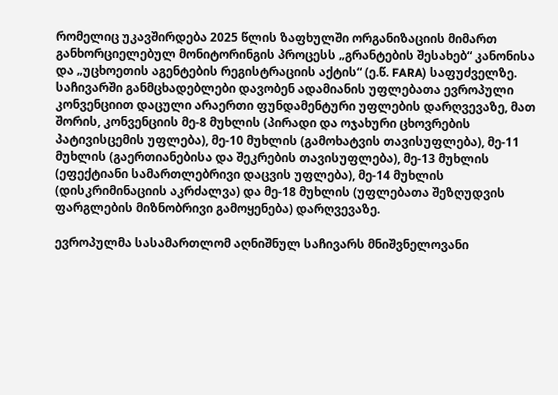რომელიც უკავშირდება 2025 წლის ზაფხულში ორგანიზაციის მიმართ განხორციელებულ მონიტორინგის პროცესს „გრანტების შესახებ“ კანონისა და „უცხოეთის აგენტების რეგისტრაციის აქტის“ (ე.წ. FARA) საფუძველზე. საჩივარში განმცხადებლები დავობენ ადამიანის უფლებათა ევროპული კონვენციით დაცული არაერთი ფუნდამენტური უფლების დარღვევაზე, მათ შორის, კონვენციის მე-8 მუხლის (პირადი და ოჯახური ცხოვრების პატივისცემის უფლება), მე-10 მუხლის (გამოხატვის თავისუფლება), მე-11 მუხლის (გაერთიანებისა და შეკრების თავისუფლება), მე-13 მუხლის (ეფექტიანი სამართლებრივი დაცვის უფლება), მე-14 მუხლის (დისკრიმინაციის აკრძალვა) და მე-18 მუხლის (უფლებათა შეზღუდვის ფარგლების მიზნობრივი გამოყენება) დარღვევაზე.

ევროპულმა სასამართლომ აღნიშნულ საჩივარს მნიშვნელოვანი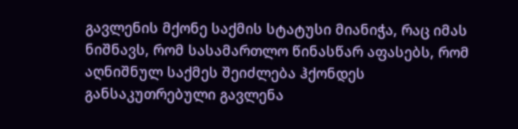გავლენის მქონე საქმის სტატუსი მიანიჭა, რაც იმას ნიშნავს, რომ სასამართლო წინასწარ აფასებს, რომ აღნიშნულ საქმეს შეიძლება ჰქონდეს განსაკუთრებული გავლენა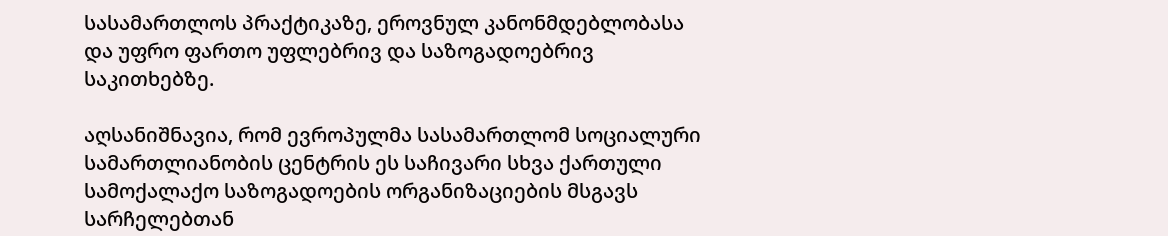სასამართლოს პრაქტიკაზე, ეროვნულ კანონმდებლობასა და უფრო ფართო უფლებრივ და საზოგადოებრივ საკითხებზე.

აღსანიშნავია, რომ ევროპულმა სასამართლომ სოციალური სამართლიანობის ცენტრის ეს საჩივარი სხვა ქართული სამოქალაქო საზოგადოების ორგანიზაციების მსგავს სარჩელებთან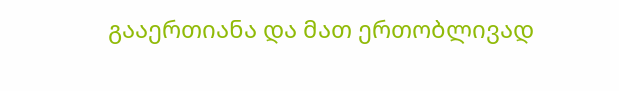გააერთიანა და მათ ერთობლივად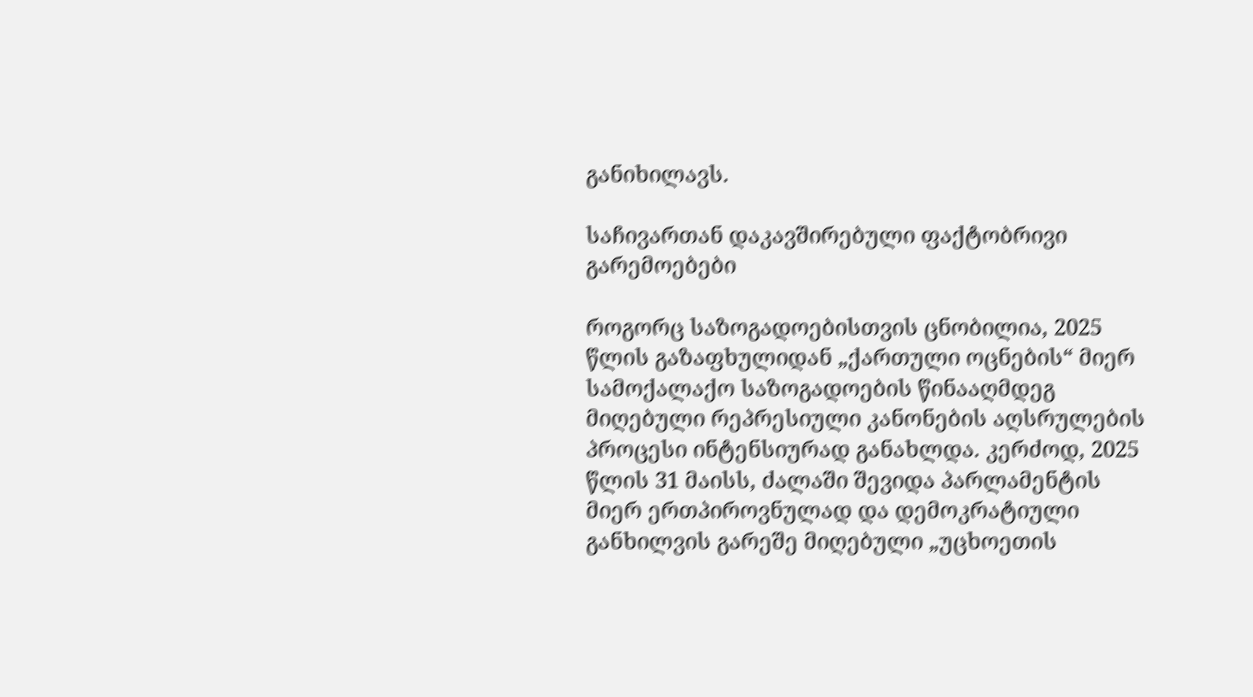განიხილავს.

საჩივართან დაკავშირებული ფაქტობრივი გარემოებები

როგორც საზოგადოებისთვის ცნობილია, 2025 წლის გაზაფხულიდან „ქართული ოცნების“ მიერ სამოქალაქო საზოგადოების წინააღმდეგ მიღებული რეპრესიული კანონების აღსრულების პროცესი ინტენსიურად განახლდა. კერძოდ, 2025 წლის 31 მაისს, ძალაში შევიდა პარლამენტის მიერ ერთპიროვნულად და დემოკრატიული განხილვის გარეშე მიღებული „უცხოეთის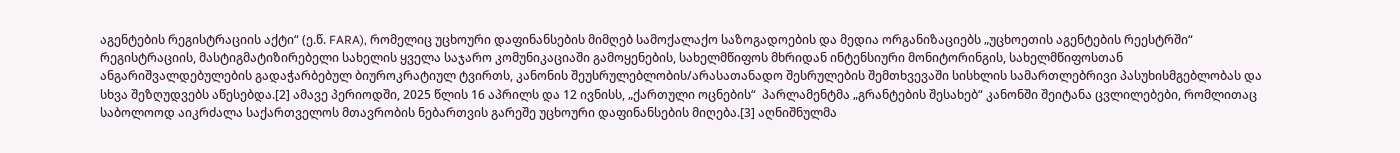აგენტების რეგისტრაციის აქტი“ (ე.წ. FARA), რომელიც უცხოური დაფინანსების მიმღებ სამოქალაქო საზოგადოების და მედია ორგანიზაციებს „უცხოეთის აგენტების რეესტრში“ რეგისტრაციის, მასტიგმატიზირებელი სახელის ყველა საჯარო კომუნიკაციაში გამოყენების, სახელმწიფოს მხრიდან ინტენსიური მონიტორინგის, სახელმწიფოსთან ანგარიშვალდებულების გადაჭარბებულ ბიუროკრატიულ ტვირთს, კანონის შეუსრულებლობის/არასათანადო შესრულების შემთხვევაში სისხლის სამართლებრივი პასუხისმგებლობას და სხვა შეზღუდვებს აწესებდა.[2] ამავე პერიოდში, 2025 წლის 16 აპრილს და 12 ივნისს, „ქართული ოცნების“  პარლამენტმა „გრანტების შესახებ“ კანონში შეიტანა ცვლილებები, რომლითაც საბოლოოდ აიკრძალა საქართველოს მთავრობის ნებართვის გარეშე უცხოური დაფინანსების მიღება.[3] აღნიშნულმა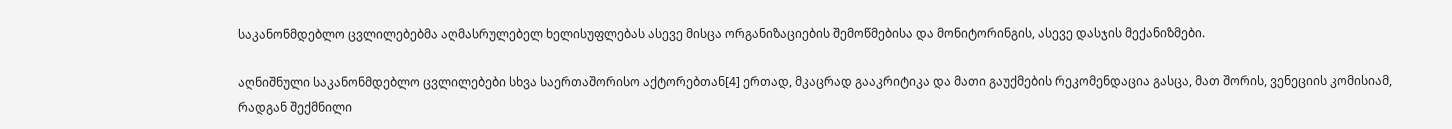საკანონმდებლო ცვლილებებმა აღმასრულებელ ხელისუფლებას ასევე მისცა ორგანიზაციების შემოწმებისა და მონიტორინგის, ასევე დასჯის მექანიზმები.

აღნიშნული საკანონმდებლო ცვლილებები სხვა საერთაშორისო აქტორებთან[4] ერთად, მკაცრად გააკრიტიკა და მათი გაუქმების რეკომენდაცია გასცა, მათ შორის, ვენეციის კომისიამ, რადგან შექმნილი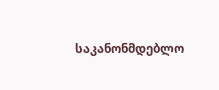საკანონმდებლო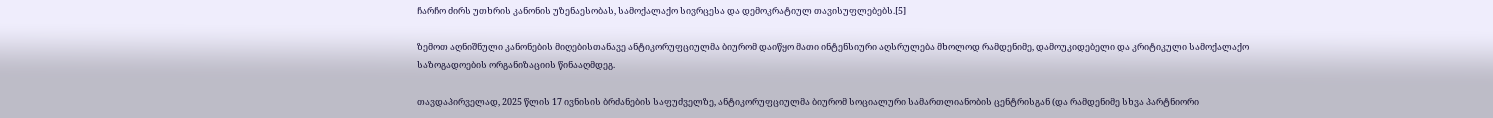ჩარჩო ძირს უთხრის კანონის უზენაესობას, სამოქალაქო სივრცესა და დემოკრატიულ თავისუფლებებს.[5]

ზემოთ აღნიშნული კანონების მიღებისთანავე ანტიკორუფციულმა ბიურომ დაიწყო მათი ინტენსიური აღსრულება მხოლოდ რამდენიმე, დამოუკიდებელი და კრიტიკული სამოქალაქო საზოგადოების ორგანიზაციის წინააღმდეგ.

თავდაპირველად, 2025 წლის 17 ივნისის ბრძანების საფუძველზე, ანტიკორუფციულმა ბიურომ სოციალური სამართლიანობის ცენტრისგან (და რამდენიმე სხვა პარტნიორი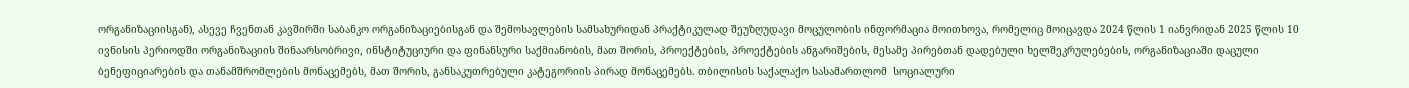ორგანიზაციისგან), ასევე ჩვენთან კავშირში საბანკო ორგანიზაციებისგან და შემოსავლების სამსახურიდან პრაქტიკულად შეუზღუდავი მოცულობის ინფორმაცია მოითხოვა, რომელიც მოიცავდა 2024 წლის 1 იანვრიდან 2025 წლის 10 ივნისის პერიოდში ორგანიზაციის შინაარსობრივი, ინსტიტუციური და ფინანსური საქმიანობის, მათ შორის, პროექტების, პროექტების ანგარიშების, მესამე პირებთან დადებული ხელშეკრულებების, ორგანიზაციაში დაცული ბენეფიციარების და თანამშრომლების მონაცემებს, მათ შორის, განსაკუთრებული კატეგორიის პირად მონაცემებს. თბილისის საქალაქო სასამართლომ  სოციალური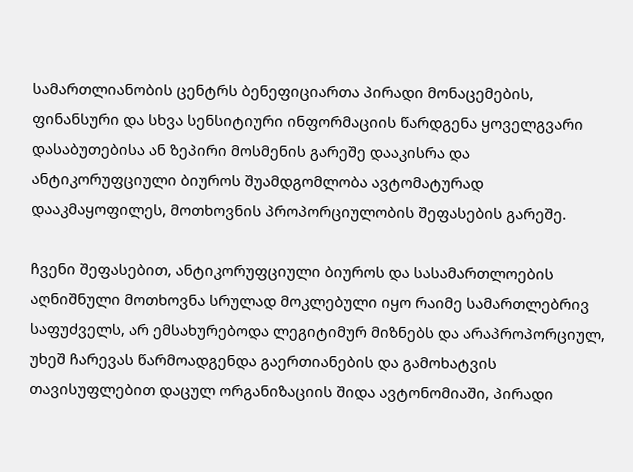სამართლიანობის ცენტრს ბენეფიციართა პირადი მონაცემების, ფინანსური და სხვა სენსიტიური ინფორმაციის წარდგენა ყოველგვარი დასაბუთებისა ან ზეპირი მოსმენის გარეშე დააკისრა და ანტიკორუფციული ბიუროს შუამდგომლობა ავტომატურად დააკმაყოფილეს, მოთხოვნის პროპორციულობის შეფასების გარეშე.

ჩვენი შეფასებით, ანტიკორუფციული ბიუროს და სასამართლოების აღნიშნული მოთხოვნა სრულად მოკლებული იყო რაიმე სამართლებრივ საფუძველს, არ ემსახურებოდა ლეგიტიმურ მიზნებს და არაპროპორციულ, უხეშ ჩარევას წარმოადგენდა გაერთიანების და გამოხატვის თავისუფლებით დაცულ ორგანიზაციის შიდა ავტონომიაში, პირადი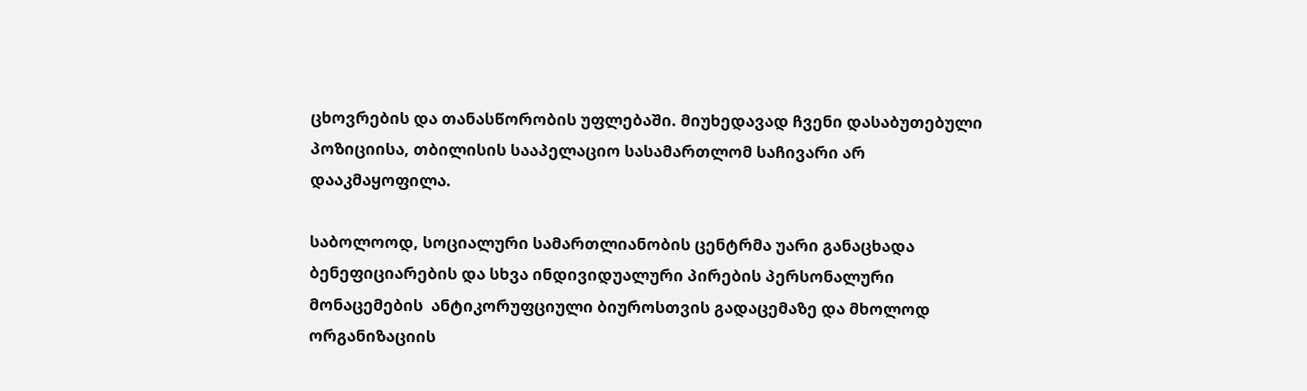ცხოვრების და თანასწორობის უფლებაში. მიუხედავად ჩვენი დასაბუთებული პოზიციისა, თბილისის სააპელაციო სასამართლომ საჩივარი არ დააკმაყოფილა.

საბოლოოდ, სოციალური სამართლიანობის ცენტრმა უარი განაცხადა ბენეფიციარების და სხვა ინდივიდუალური პირების პერსონალური მონაცემების  ანტიკორუფციული ბიუროსთვის გადაცემაზე და მხოლოდ ორგანიზაციის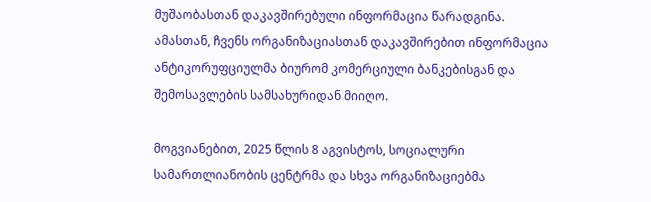მუშაობასთან დაკავშირებული ინფორმაცია წარადგინა. ამასთან, ჩვენს ორგანიზაციასთან დაკავშირებით ინფორმაცია ანტიკორუფციულმა ბიურომ კომერციული ბანკებისგან და შემოსავლების სამსახურიდან მიიღო.

მოგვიანებით, 2025 წლის 8 აგვისტოს, სოციალური სამართლიანობის ცენტრმა და სხვა ორგანიზაციებმა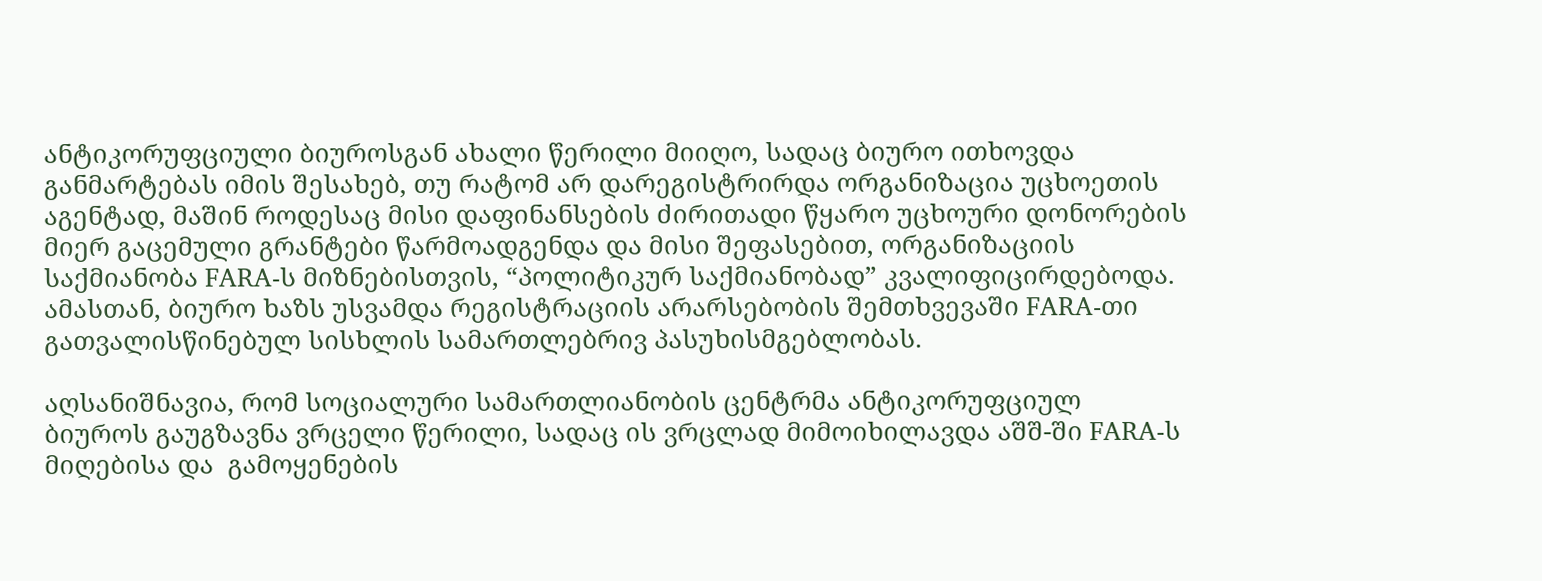ანტიკორუფციული ბიუროსგან ახალი წერილი მიიღო, სადაც ბიურო ითხოვდა განმარტებას იმის შესახებ, თუ რატომ არ დარეგისტრირდა ორგანიზაცია უცხოეთის აგენტად, მაშინ როდესაც მისი დაფინანსების ძირითადი წყარო უცხოური დონორების მიერ გაცემული გრანტები წარმოადგენდა და მისი შეფასებით, ორგანიზაციის საქმიანობა FARA-ს მიზნებისთვის, “პოლიტიკურ საქმიანობად” კვალიფიცირდებოდა. ამასთან, ბიურო ხაზს უსვამდა რეგისტრაციის არარსებობის შემთხვევაში FARA-თი გათვალისწინებულ სისხლის სამართლებრივ პასუხისმგებლობას.

აღსანიშნავია, რომ სოციალური სამართლიანობის ცენტრმა ანტიკორუფციულ ბიუროს გაუგზავნა ვრცელი წერილი, სადაც ის ვრცლად მიმოიხილავდა აშშ-ში FARA-ს მიღებისა და  გამოყენების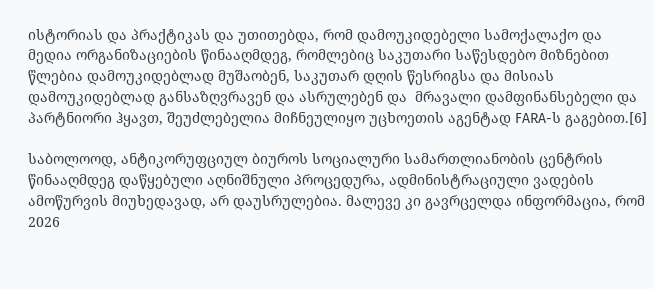ისტორიას და პრაქტიკას და უთითებდა, რომ დამოუკიდებელი სამოქალაქო და მედია ორგანიზაციების წინააღმდეგ, რომლებიც საკუთარი საწესდებო მიზნებით წლებია დამოუკიდებლად მუშაობენ, საკუთარ დღის წესრიგსა და მისიას დამოუკიდებლად განსაზღვრავენ და ასრულებენ და  მრავალი დამფინანსებელი და პარტნიორი ჰყავთ, შეუძლებელია მიჩნეულიყო უცხოეთის აგენტად FARA-ს გაგებით.[6]

საბოლოოდ, ანტიკორუფციულ ბიუროს სოციალური სამართლიანობის ცენტრის წინააღმდეგ დაწყებული აღნიშნული პროცედურა, ადმინისტრაციული ვადების ამოწურვის მიუხედავად, არ დაუსრულებია. მალევე კი გავრცელდა ინფორმაცია, რომ 2026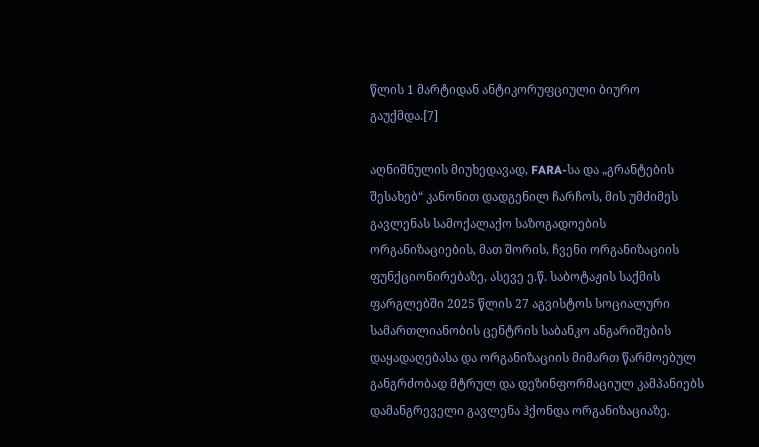წლის 1 მარტიდან ანტიკორუფციული ბიურო გაუქმდა.[7]

აღნიშნულის მიუხედავად, FARA-სა და „გრანტების შესახებ“ კანონით დადგენილ ჩარჩოს, მის უმძიმეს გავლენას სამოქალაქო საზოგადოების ორგანიზაციების, მათ შორის, ჩვენი ორგანიზაციის ფუნქციონირებაზე, ასევე ე.წ. საბოტაჟის საქმის ფარგლებში 2025 წლის 27 აგვისტოს სოციალური სამართლიანობის ცენტრის საბანკო ანგარიშების დაყადაღებასა და ორგანიზაციის მიმართ წარმოებულ განგრძობად მტრულ და დეზინფორმაციულ კამპანიებს დამანგრეველი გავლენა ჰქონდა ორგანიზაციაზე.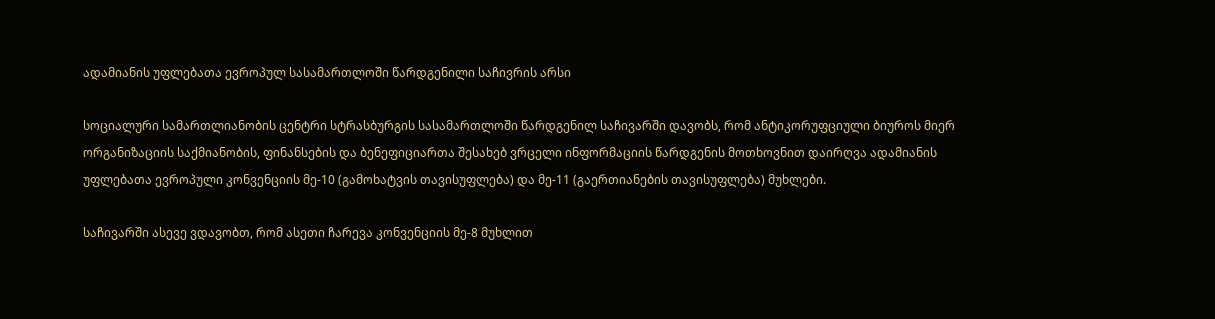ადამიანის უფლებათა ევროპულ სასამართლოში წარდგენილი საჩივრის არსი

სოციალური სამართლიანობის ცენტრი სტრასბურგის სასამართლოში წარდგენილ საჩივარში დავობს, რომ ანტიკორუფციული ბიუროს მიერ ორგანიზაციის საქმიანობის, ფინანსების და ბენეფიციართა შესახებ ვრცელი ინფორმაციის წარდგენის მოთხოვნით დაირღვა ადამიანის უფლებათა ევროპული კონვენციის მე-10 (გამოხატვის თავისუფლება) და მე-11 (გაერთიანების თავისუფლება) მუხლები.

საჩივარში ასევე ვდავობთ, რომ ასეთი ჩარევა კონვენციის მე-8 მუხლით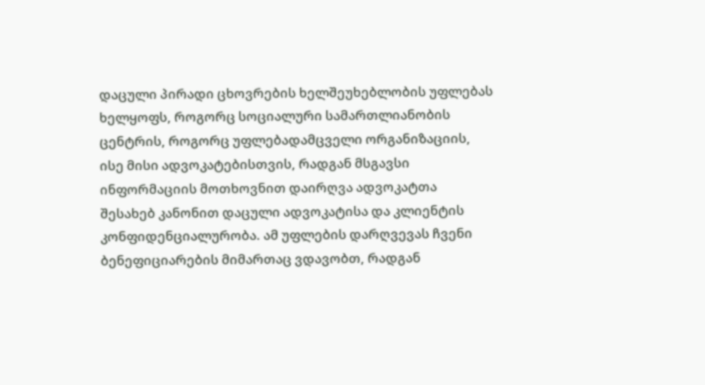დაცული პირადი ცხოვრების ხელშეუხებლობის უფლებას ხელყოფს, როგორც სოციალური სამართლიანობის ცენტრის, როგორც უფლებადამცველი ორგანიზაციის, ისე მისი ადვოკატებისთვის, რადგან მსგავსი ინფორმაციის მოთხოვნით დაირღვა ადვოკატთა შესახებ კანონით დაცული ადვოკატისა და კლიენტის კონფიდენციალურობა. ამ უფლების დარღვევას ჩვენი ბენეფიციარების მიმართაც ვდავობთ, რადგან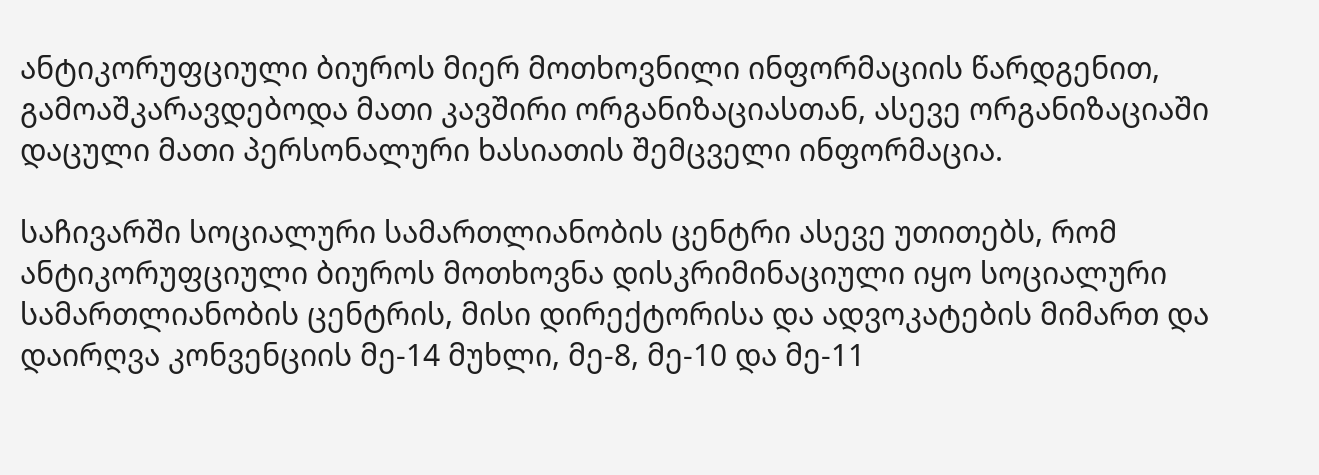ანტიკორუფციული ბიუროს მიერ მოთხოვნილი ინფორმაციის წარდგენით, გამოაშკარავდებოდა მათი კავშირი ორგანიზაციასთან, ასევე ორგანიზაციაში დაცული მათი პერსონალური ხასიათის შემცველი ინფორმაცია.

საჩივარში სოციალური სამართლიანობის ცენტრი ასევე უთითებს, რომ ანტიკორუფციული ბიუროს მოთხოვნა დისკრიმინაციული იყო სოციალური სამართლიანობის ცენტრის, მისი დირექტორისა და ადვოკატების მიმართ და დაირღვა კონვენციის მე-14 მუხლი, მე-8, მე-10 და მე-11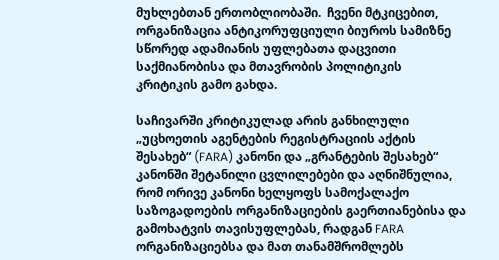მუხლებთან ერთობლიობაში.  ჩვენი მტკიცებით, ორგანიზაცია ანტიკორუფციული ბიუროს სამიზნე სწორედ ადამიანის უფლებათა დაცვითი საქმიანობისა და მთავრობის პოლიტიკის კრიტიკის გამო გახდა.

საჩივარში კრიტიკულად არის განხილული „უცხოეთის აგენტების რეგისტრაციის აქტის შესახებ“ (FARA) კანონი და „გრანტების შესახებ“ კანონში შეტანილი ცვლილებები და აღნიშნულია, რომ ორივე კანონი ხელყოფს სამოქალაქო საზოგადოების ორგანიზაციების გაერთიანებისა და გამოხატვის თავისუფლებას, რადგან FARA ორგანიზაციებსა და მათ თანამშრომლებს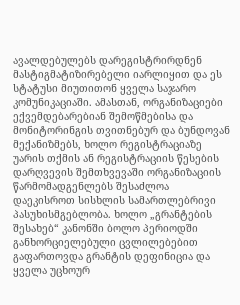ავალდებულებს დარეგისტრირდნენ მასტიგმატიზირებელი იარლიყით და ეს სტატუსი მიუთითონ ყველა საჯარო კომუნიკაციაში. ამასთან, ორგანიზაციები ექვემდებარებიან შემოწმებისა და მონიტორინგის თვითნებურ და ბუნდოვან მექანიზმებს, ხოლო რეგისტრაციაზე უარის თქმის ან რეგისტრაციის წესების დარღვევის შემთხვევაში ორგანიზაციის წარმომადგენლებს შესაძლოა დაეკისროთ სისხლის სამართლებრივი პასუხისმგებლობა. ხოლო „გრანტების შესახებ“ კანონში ბოლო პერიოდში განხორციელებული ცვლილებებით გაფართოვდა გრანტის დეფინიცია და ყველა უცხოურ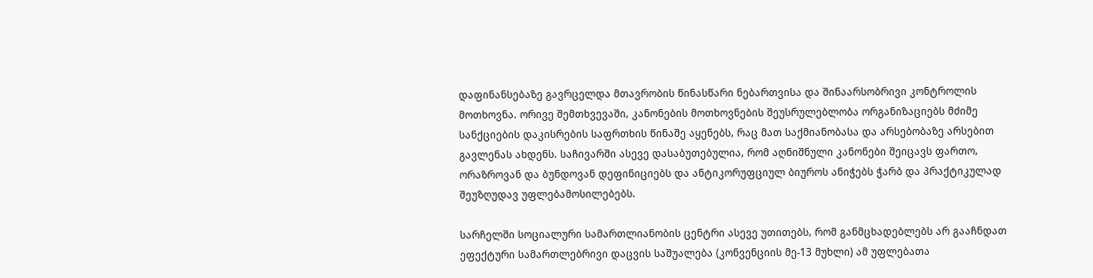დაფინანსებაზე გავრცელდა მთავრობის წინასწარი ნებართვისა და შინაარსობრივი კონტროლის მოთხოვნა. ორივე შემთხვევაში, კანონების მოთხოვნების შეუსრულებლობა ორგანიზაციებს მძიმე სანქციების დაკისრების საფრთხის წინაშე აყენებს, რაც მათ საქმიანობასა და არსებობაზე არსებით გავლენას ახდენს. საჩივარში ასევე დასაბუთებულია, რომ აღნიშნული კანონები შეიცავს ფართო, ორაზროვან და ბუნდოვან დეფინიციებს და ანტიკორუფციულ ბიუროს ანიჭებს ჭარბ და პრაქტიკულად შეუზღუდავ უფლებამოსილებებს.

სარჩელში სოციალური სამართლიანობის ცენტრი ასევე უთითებს, რომ განმცხადებლებს არ გააჩნდათ ეფექტური სამართლებრივი დაცვის საშუალება (კონვენციის მე-13 მუხლი) ამ უფლებათა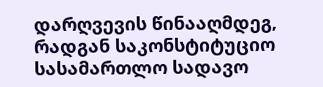დარღვევის წინააღმდეგ, რადგან საკონსტიტუციო სასამართლო სადავო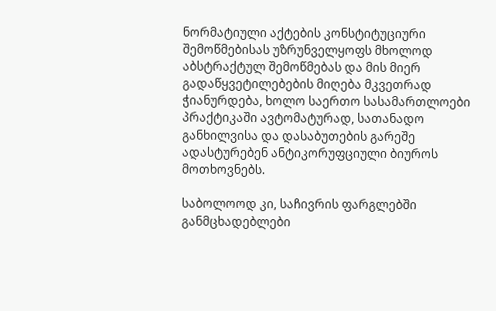ნორმატიული აქტების კონსტიტუციური შემოწმებისას უზრუნველყოფს მხოლოდ აბსტრაქტულ შემოწმებას და მის მიერ გადაწყვეტილებების მიღება მკვეთრად ჭიანურდება, ხოლო საერთო სასამართლოები პრაქტიკაში ავტომატურად, სათანადო განხილვისა და დასაბუთების გარეშე ადასტურებენ ანტიკორუფციული ბიუროს მოთხოვნებს.

საბოლოოდ კი, საჩივრის ფარგლებში განმცხადებლები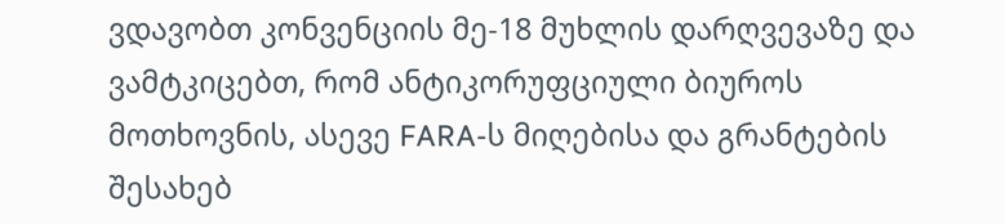ვდავობთ კონვენციის მე-18 მუხლის დარღვევაზე და ვამტკიცებთ, რომ ანტიკორუფციული ბიუროს მოთხოვნის, ასევე FARA-ს მიღებისა და გრანტების შესახებ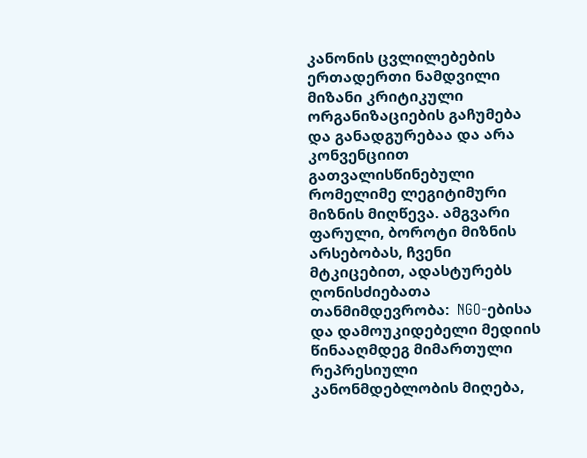კანონის ცვლილებების ერთადერთი ნამდვილი მიზანი კრიტიკული ორგანიზაციების გაჩუმება და განადგურებაა და არა კონვენციით გათვალისწინებული რომელიმე ლეგიტიმური მიზნის მიღწევა. ამგვარი ფარული, ბოროტი მიზნის არსებობას, ჩვენი მტკიცებით, ადასტურებს ღონისძიებათა თანმიმდევრობა:  NGO-ებისა და დამოუკიდებელი მედიის წინააღმდეგ მიმართული რეპრესიული კანონმდებლობის მიღება,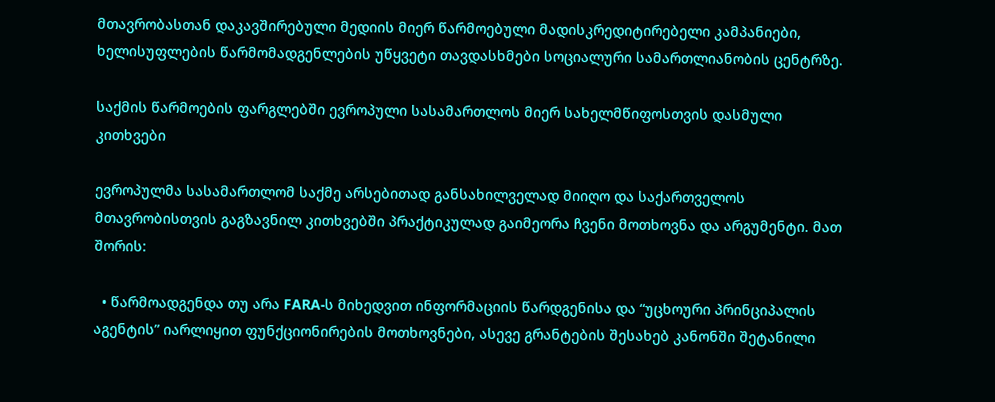მთავრობასთან დაკავშირებული მედიის მიერ წარმოებული მადისკრედიტირებელი კამპანიები, ხელისუფლების წარმომადგენლების უწყვეტი თავდასხმები სოციალური სამართლიანობის ცენტრზე.

საქმის წარმოების ფარგლებში ევროპული სასამართლოს მიერ სახელმწიფოსთვის დასმული კითხვები

ევროპულმა სასამართლომ საქმე არსებითად განსახილველად მიიღო და საქართველოს მთავრობისთვის გაგზავნილ კითხვებში პრაქტიკულად გაიმეორა ჩვენი მოთხოვნა და არგუმენტი. მათ შორის:

  • წარმოადგენდა თუ არა FARA-ს მიხედვით ინფორმაციის წარდგენისა და “უცხოური პრინციპალის აგენტის” იარლიყით ფუნქციონირების მოთხოვნები, ასევე გრანტების შესახებ კანონში შეტანილი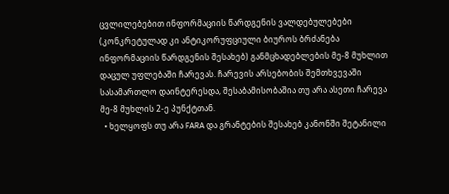ცვლილებებით ინფორმაციის წარდგენის ვალდებულებები (კონკრეტულად კი ანტიკორუფციული ბიუროს ბრძანება ინფორმაციის წარდგენის შესახებ) განმცხადებლების მე-8 მუხლით დაცულ უფლებაში ჩარევას. ჩარევის არსებობის შემთხვევაში სასამართლო დაინტერესდა, შესაბამისობაშია თუ არა ასეთი ჩარევა მე-8 მუხლის 2-ე პუნქტთან.
  • ხელყოფს თუ არა FARA და გრანტების შესახებ კანონში შეტანილი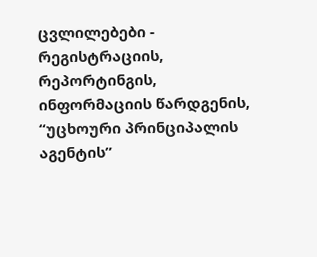ცვლილებები - რეგისტრაციის, რეპორტინგის, ინფორმაციის წარდგენის, “უცხოური პრინციპალის აგენტის”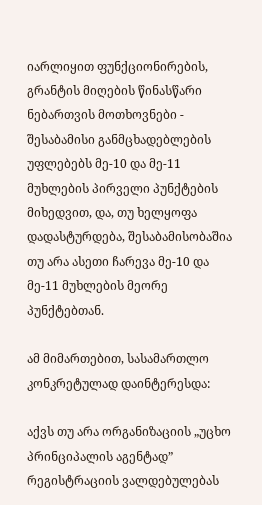იარლიყით ფუნქციონირების, გრანტის მიღების წინასწარი ნებართვის მოთხოვნები - შესაბამისი განმცხადებლების უფლებებს მე-10 და მე-11 მუხლების პირველი პუნქტების მიხედვით, და, თუ ხელყოფა დადასტურდება, შესაბამისობაშია თუ არა ასეთი ჩარევა მე-10 და მე-11 მუხლების მეორე პუნქტებთან.

ამ მიმართებით, სასამართლო კონკრეტულად დაინტერესდა:

აქვს თუ არა ორგანიზაციის „უცხო პრინციპალის აგენტად” რეგისტრაციის ვალდებულებას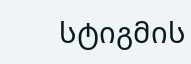სტიგმის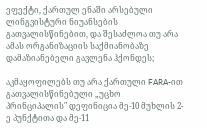ეფექტი, ქართულ ენაში არსებული ლინგვისტური ნიუანსების გათვალისწინებით, და შესაძლოა თუ არა ამას ორგანიზაციის საქმიანობაზე დამაზიანებელი გავლენა ჰქონდეს;

აკმაყოფილებს თუ არა ქართული FARA-ით გათვალისწინებული „უცხო პრინციპალის" დეფინიცია მე-10 მუხლის 2-ე პუნქტითა და მე-11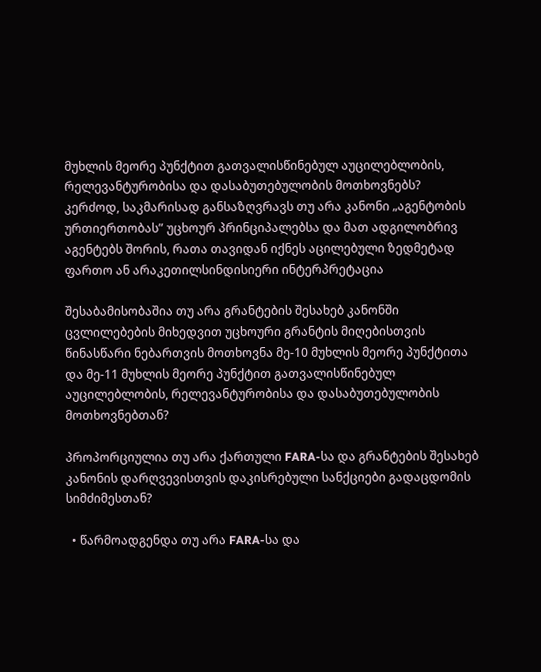მუხლის მეორე პუნქტით გათვალისწინებულ აუცილებლობის, რელევანტურობისა და დასაბუთებულობის მოთხოვნებს? კერძოდ, საკმარისად განსაზღვრავს თუ არა კანონი „აგენტობის ურთიერთობას” უცხოურ პრინციპალებსა და მათ ადგილობრივ აგენტებს შორის, რათა თავიდან იქნეს აცილებული ზედმეტად ფართო ან არაკეთილსინდისიერი ინტერპრეტაცია

შესაბამისობაშია თუ არა გრანტების შესახებ კანონში ცვლილებების მიხედვით უცხოური გრანტის მიღებისთვის წინასწარი ნებართვის მოთხოვნა მე-10 მუხლის მეორე პუნქტითა და მე-11 მუხლის მეორე პუნქტით გათვალისწინებულ აუცილებლობის, რელევანტურობისა და დასაბუთებულობის მოთხოვნებთან?

პროპორციულია თუ არა ქართული FARA-სა და გრანტების შესახებ კანონის დარღვევისთვის დაკისრებული სანქციები გადაცდომის სიმძიმესთან?

  • წარმოადგენდა თუ არა FARA-სა და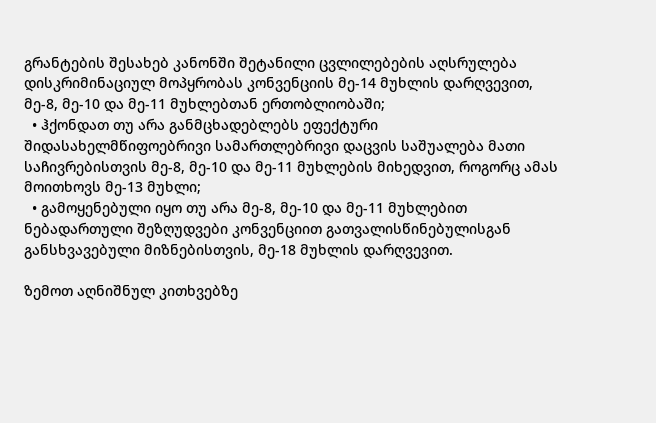გრანტების შესახებ კანონში შეტანილი ცვლილებების აღსრულება დისკრიმინაციულ მოპყრობას კონვენციის მე-14 მუხლის დარღვევით, მე-8, მე-10 და მე-11 მუხლებთან ერთობლიობაში;
  • ჰქონდათ თუ არა განმცხადებლებს ეფექტური შიდასახელმწიფოებრივი სამართლებრივი დაცვის საშუალება მათი საჩივრებისთვის მე-8, მე-10 და მე-11 მუხლების მიხედვით, როგორც ამას მოითხოვს მე-13 მუხლი;
  • გამოყენებული იყო თუ არა მე-8, მე-10 და მე-11 მუხლებით ნებადართული შეზღუდვები კონვენციით გათვალისწინებულისგან განსხვავებული მიზნებისთვის, მე-18 მუხლის დარღვევით.

ზემოთ აღნიშნულ კითხვებზე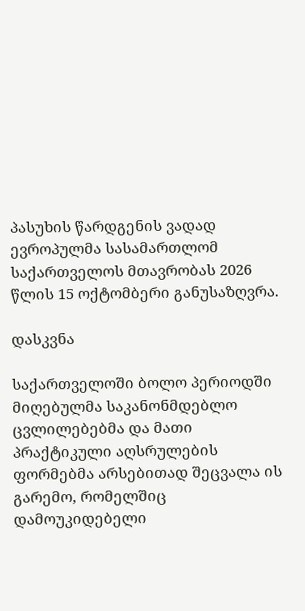პასუხის წარდგენის ვადად ევროპულმა სასამართლომ საქართველოს მთავრობას 2026 წლის 15 ოქტომბერი განუსაზღვრა.

დასკვნა

საქართველოში ბოლო პერიოდში მიღებულმა საკანონმდებლო ცვლილებებმა და მათი პრაქტიკული აღსრულების ფორმებმა არსებითად შეცვალა ის გარემო, რომელშიც დამოუკიდებელი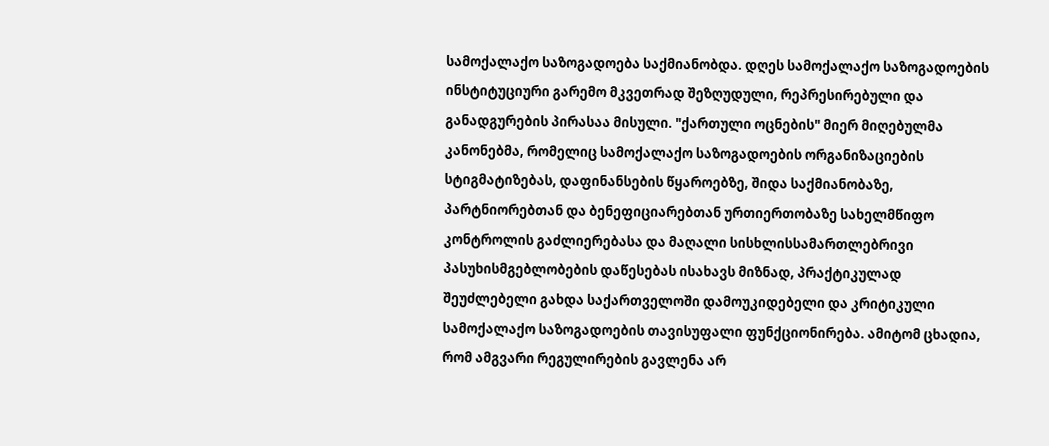სამოქალაქო საზოგადოება საქმიანობდა. დღეს სამოქალაქო საზოგადოების ინსტიტუციური გარემო მკვეთრად შეზღუდული, რეპრესირებული და განადგურების პირასაა მისული. "ქართული ოცნების" მიერ მიღებულმა კანონებმა, რომელიც სამოქალაქო საზოგადოების ორგანიზაციების სტიგმატიზებას, დაფინანსების წყაროებზე, შიდა საქმიანობაზე, პარტნიორებთან და ბენეფიციარებთან ურთიერთობაზე სახელმწიფო კონტროლის გაძლიერებასა და მაღალი სისხლისსამართლებრივი პასუხისმგებლობების დაწესებას ისახავს მიზნად, პრაქტიკულად შეუძლებელი გახდა საქართველოში დამოუკიდებელი და კრიტიკული სამოქალაქო საზოგადოების თავისუფალი ფუნქციონირება. ამიტომ ცხადია, რომ ამგვარი რეგულირების გავლენა არ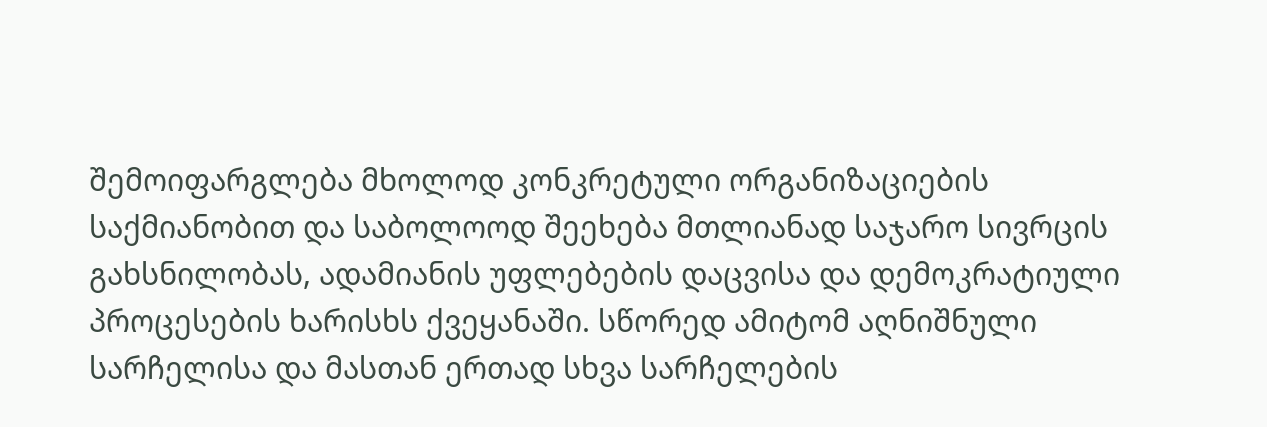შემოიფარგლება მხოლოდ კონკრეტული ორგანიზაციების საქმიანობით და საბოლოოდ შეეხება მთლიანად საჯარო სივრცის გახსნილობას, ადამიანის უფლებების დაცვისა და დემოკრატიული პროცესების ხარისხს ქვეყანაში. სწორედ ამიტომ აღნიშნული სარჩელისა და მასთან ერთად სხვა სარჩელების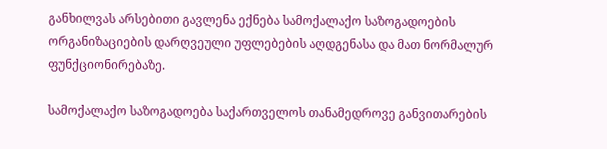განხილვას არსებითი გავლენა ექნება სამოქალაქო საზოგადოების ორგანიზაციების დარღვეული უფლებების აღდგენასა და მათ ნორმალურ ფუნქციონირებაზე.

სამოქალაქო საზოგადოება საქართველოს თანამედროვე განვითარების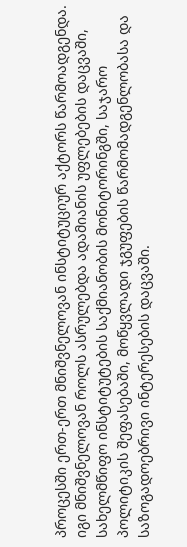პროცესში ერთ-ერთ მნიშვნელოვან ინსტიტუციურ აქტორს წარმოადგენდა. იგი მნიშვნელოვან როლს ასრულებდა ადამიანის უფლებების დაცვაში, სახელმწიფო ინსტიტუტების საქმიანობის მონიტორინგში, საჯარო პოლიტიკის შეფასებაში, მოწყვლადი ჯგუფების წარმომადგენლობასა და საზოგადოებრივი ინტერესების დაცვაში.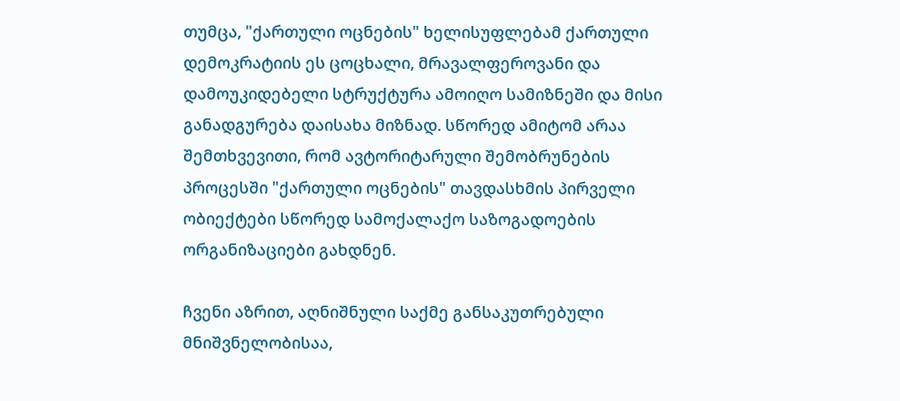თუმცა, "ქართული ოცნების" ხელისუფლებამ ქართული დემოკრატიის ეს ცოცხალი, მრავალფეროვანი და დამოუკიდებელი სტრუქტურა ამოიღო სამიზნეში და მისი განადგურება დაისახა მიზნად. სწორედ ამიტომ არაა შემთხვევითი, რომ ავტორიტარული შემობრუნების პროცესში "ქართული ოცნების" თავდასხმის პირველი ობიექტები სწორედ სამოქალაქო საზოგადოების ორგანიზაციები გახდნენ.

ჩვენი აზრით, აღნიშნული საქმე განსაკუთრებული მნიშვნელობისაა,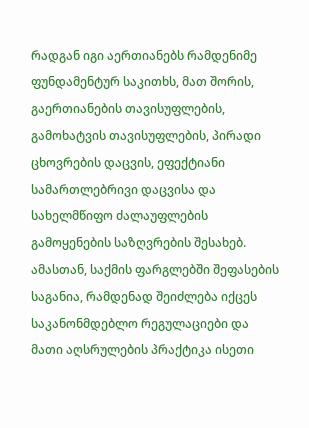რადგან იგი აერთიანებს რამდენიმე ფუნდამენტურ საკითხს, მათ შორის, გაერთიანების თავისუფლების, გამოხატვის თავისუფლების, პირადი ცხოვრების დაცვის, ეფექტიანი სამართლებრივი დაცვისა და სახელმწიფო ძალაუფლების გამოყენების საზღვრების შესახებ. ამასთან, საქმის ფარგლებში შეფასების საგანია, რამდენად შეიძლება იქცეს საკანონმდებლო რეგულაციები და მათი აღსრულების პრაქტიკა ისეთი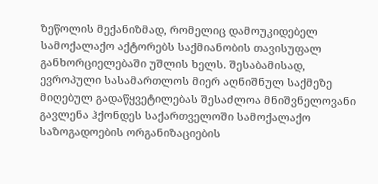ზეწოლის მექანიზმად, რომელიც დამოუკიდებელ სამოქალაქო აქტორებს საქმიანობის თავისუფალ განხორციელებაში უშლის ხელს. შესაბამისად, ევროპული სასამართლოს მიერ აღნიშნულ საქმეზე მიღებულ გადაწყვეტილებას შესაძლოა მნიშვნელოვანი გავლენა ჰქონდეს საქართველოში სამოქალაქო საზოგადოების ორგანიზაციების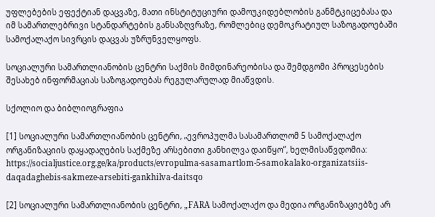უფლებების ეფექტიან დაცვაზე, მათი ინსტიტუციური დამოუკიდებლობის განმტკიცებასა და იმ სამართლებრივი სტანდარტების განსაზღვრაზე, რომლებიც დემოკრატიულ საზოგადოებაში სამოქალაქო სივრცის დაცვას უზრუნველყოფს.

სოციალური სამართლიანობის ცენტრი საქმის მიმდინარეობისა და შემდგომი პროცესების შესახებ ინფორმაციას საზოგადოებას რეგულარულად მიაწვდის.

სქოლიო და ბიბლიოგრაფია

[1] სოციალური სამართლიანობის ცენტრი, „ევროპულმა სასამართლომ 5 სამოქალაქო ორგანიზაციის დაყადაღების საქმეზე არსებითი განხილვა დაიწყო“, ხელმისაწვდომია: https://socialjustice.org.ge/ka/products/evropulma-sasamartlom-5-samokalako-organizatsiis-daqadaghebis-sakmeze-arsebiti-gankhilva-daitsqo

[2] სოციალური სამართლიანობის ცენტრი, „FARA სამოქალაქო და მედია ორგანიზაციებზე არ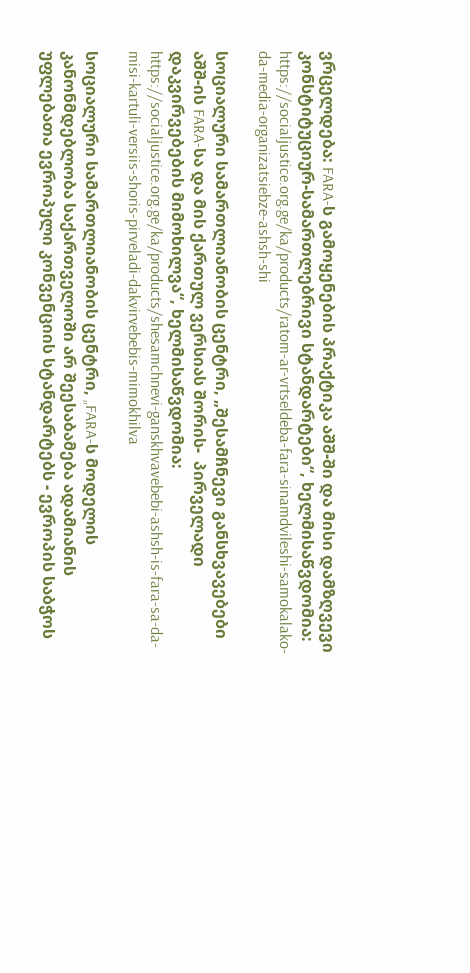ვრცელდება: FARA-ს გამოყენების პრაქტიკა აშშ-ში და მისი დამზღვევი კონსტიტუციურ-სამართლებრივი სტანდარტები“, ხელმისაწვდომია: https://socialjustice.org.ge/ka/products/ratom-ar-vrtseldeba-fara-sinamdvileshi-samokalako-da-media-organizatsiebze-ashsh-shi

სოციალური სამართლიანობის ცენტრი, „შესამჩნევი განსხვავებები აშშ-ის FARA-სა და მის ქართულ ვერსიას შორის-  პირველადი დაკვირვებების მიმოხილვა“, ხელმისაწვდომია: https://socialjustice.org.ge/ka/products/shesamchnevi-ganskhvavebebi-ashsh-is-fara-sa-da-misi-kartuli-versiis-shoris-pirveladi-dakvirvebebis-mimokhilva

სოციალური სამართლიანობის ცენტრი, „FARA-ს მოდელის კანონმდებლობა საქართველოში არ შეესაბამება ადამიანის უფლებათა ევროპული კონვენციის სტანდარტებს - ევროპის საბჭოს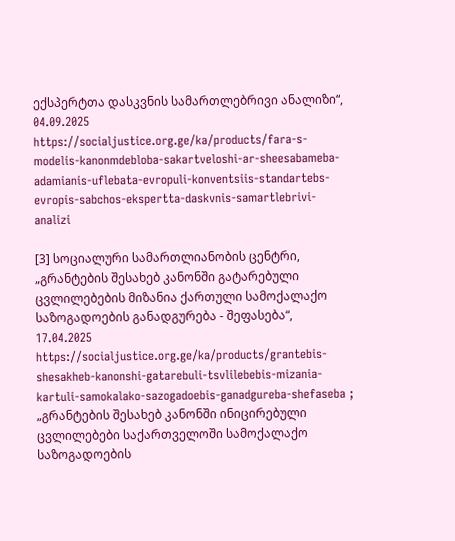ექსპერტთა დასკვნის სამართლებრივი ანალიზი“, 04.09.2025 https://socialjustice.org.ge/ka/products/fara-s-modelis-kanonmdebloba-sakartveloshi-ar-sheesabameba-adamianis-uflebata-evropuli-konventsiis-standartebs-evropis-sabchos-ekspertta-daskvnis-samartlebrivi-analizi

[3] სოციალური სამართლიანობის ცენტრი, „გრანტების შესახებ კანონში გატარებული ცვლილებების მიზანია ქართული სამოქალაქო საზოგადოების განადგურება - შეფასება“, 17.04.2025 https://socialjustice.org.ge/ka/products/grantebis-shesakheb-kanonshi-gatarebuli-tsvlilebebis-mizania-kartuli-samokalako-sazogadoebis-ganadgureba-shefaseba ; „გრანტების შესახებ კანონში ინიცირებული ცვლილებები საქართველოში სამოქალაქო საზოგადოების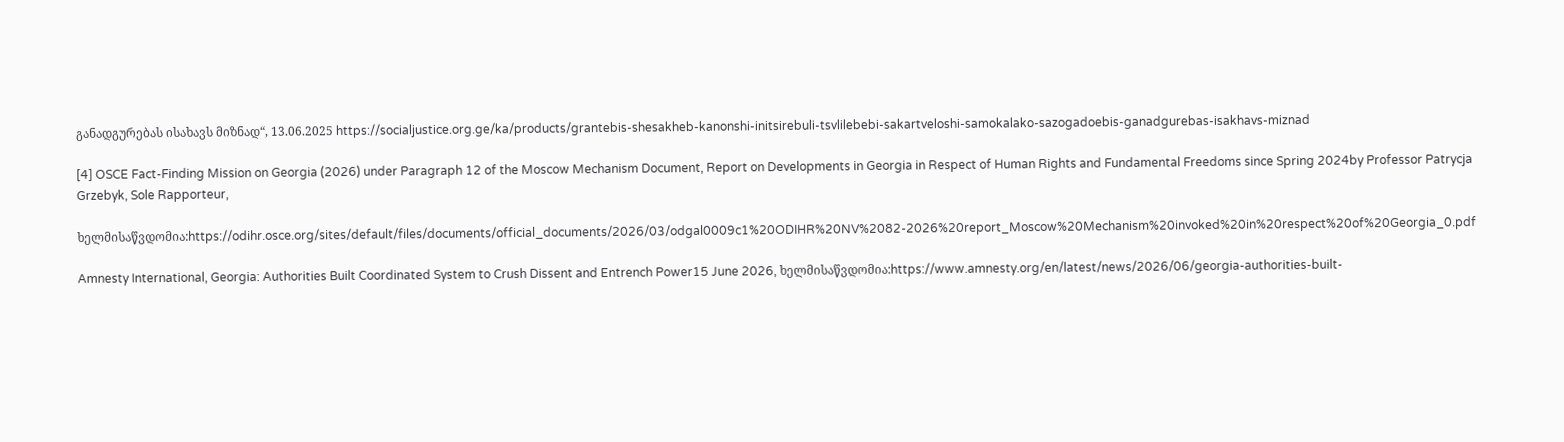განადგურებას ისახავს მიზნად“, 13.06.2025 https://socialjustice.org.ge/ka/products/grantebis-shesakheb-kanonshi-initsirebuli-tsvlilebebi-sakartveloshi-samokalako-sazogadoebis-ganadgurebas-isakhavs-miznad

[4] OSCE Fact-Finding Mission on Georgia (2026) under Paragraph 12 of the Moscow Mechanism Document, Report on Developments in Georgia in Respect of Human Rights and Fundamental Freedoms since Spring 2024by Professor Patrycja Grzebyk, Sole Rapporteur,

ხელმისაწვდომია:https://odihr.osce.org/sites/default/files/documents/official_documents/2026/03/odgal0009c1%20ODIHR%20NV%2082-2026%20report_Moscow%20Mechanism%20invoked%20in%20respect%20of%20Georgia_0.pdf

Amnesty International, Georgia: Authorities Built Coordinated System to Crush Dissent and Entrench Power15 June 2026, ხელმისაწვდომია:https://www.amnesty.org/en/latest/news/2026/06/georgia-authorities-built-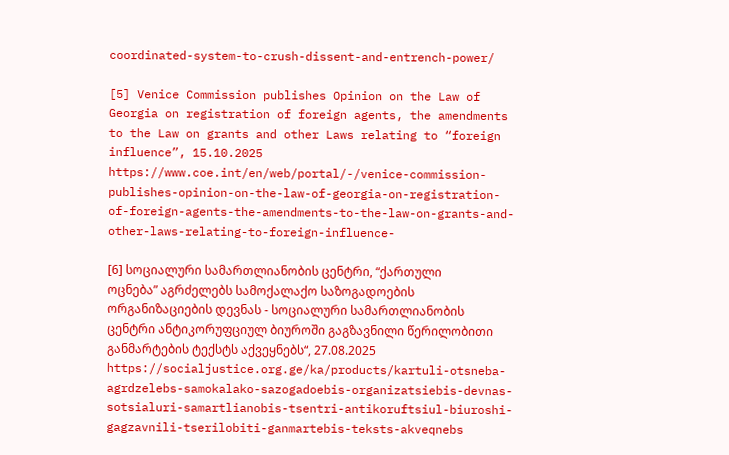coordinated-system-to-crush-dissent-and-entrench-power/

[5] Venice Commission publishes Opinion on the Law of Georgia on registration of foreign agents, the amendments to the Law on grants and other Laws relating to “foreign influence”, 15.10.2025 https://www.coe.int/en/web/portal/-/venice-commission-publishes-opinion-on-the-law-of-georgia-on-registration-of-foreign-agents-the-amendments-to-the-law-on-grants-and-other-laws-relating-to-foreign-influence-

[6] სოციალური სამართლიანობის ცენტრი, “ქართული ოცნება” აგრძელებს სამოქალაქო საზოგადოების ორგანიზაციების დევნას - სოციალური სამართლიანობის ცენტრი ანტიკორუფციულ ბიუროში გაგზავნილი წერილობითი განმარტების ტექსტს აქვეყნებს“, 27.08.2025 https://socialjustice.org.ge/ka/products/kartuli-otsneba-agrdzelebs-samokalako-sazogadoebis-organizatsiebis-devnas-sotsialuri-samartlianobis-tsentri-antikoruftsiul-biuroshi-gagzavnili-tserilobiti-ganmartebis-teksts-akveqnebs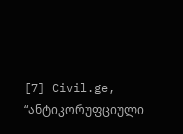[7] Civil.ge, “ანტიკორუფციული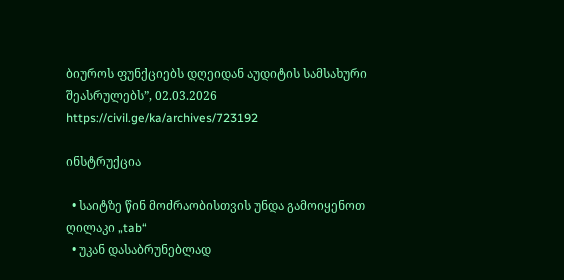ბიუროს ფუნქციებს დღეიდან აუდიტის სამსახური შეასრულებს”, 02.03.2026 https://civil.ge/ka/archives/723192

ინსტრუქცია

  • საიტზე წინ მოძრაობისთვის უნდა გამოიყენოთ ღილაკი „tab“
  • უკან დასაბრუნებლად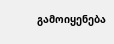გამოიყენება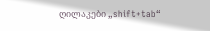ღილაკები „shift+tab“